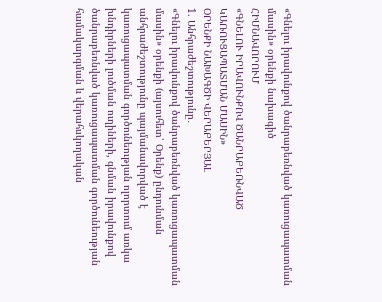«Գնելու իրավունքով ծանրաբեռնված կառուցապատման մասին» օրենքի նախագիծ
ՀԻՄՆԱՎՈՐՈՒՄ
«ԳՆԵԼՈՒ ԻՐԱՎՈՒՆՔՈՎ ԾԱՆՐԱԲԵՌՆՎԱԾ ԿԱՌՈՒՑԱՊԱՏՄԱՆ ՄԱՍԻՆ»
ՕՐԵՆՔԻ ՆԱԽԱԳԾԻ ՎԵՐԱԲԵՐՅԱԼ
1. Անհրաժեշտությունը․
«Գնելու իրավունքով ծանրաբեռնված կառուցապատման մասին» օրենքի (այսուհետ՝ Օրենք) ընդունման անհրաժեշտությունը պայմանավորված է կառուցապատման գործունեության ոլորտում առկա խնդիրների լուծման ուղիների, գնման իրավունքով ծանրաբեռնված կառուցապատման գործունեության համակարգման և վերահսկողական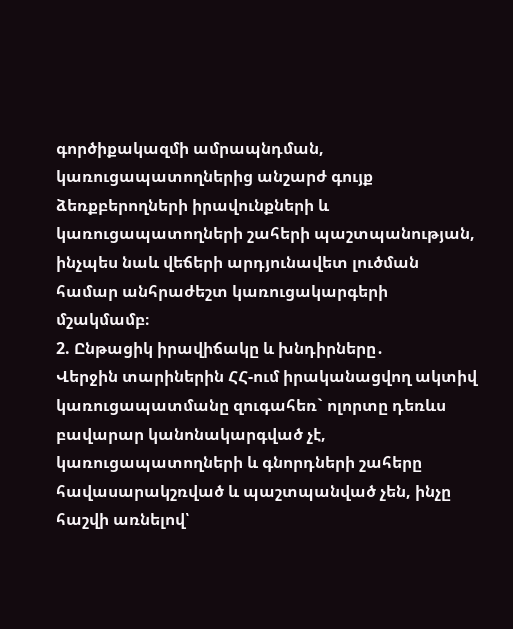գործիքակազմի ամրապնդման, կառուցապատողներից անշարժ գույք ձեռքբերողների իրավունքների և կառուցապատողների շահերի պաշտպանության, ինչպես նաև վեճերի արդյունավետ լուծման համար անհրաժեշտ կառուցակարգերի մշակմամբ։
2. Ընթացիկ իրավիճակը և խնդիրները․
Վերջին տարիներին ՀՀ-ում իրականացվող ակտիվ կառուցապատմանը զուգահեռ` ոլորտը դեռևս բավարար կանոնակարգված չէ, կառուցապատողների և գնորդների շահերը հավասարակշռված և պաշտպանված չեն, ինչը հաշվի առնելով՝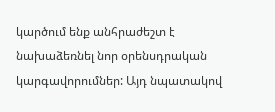կարծում ենք անհրաժեշտ է նախաձեռնել նոր օրենսդրական կարգավորումներ: Այդ նպատակով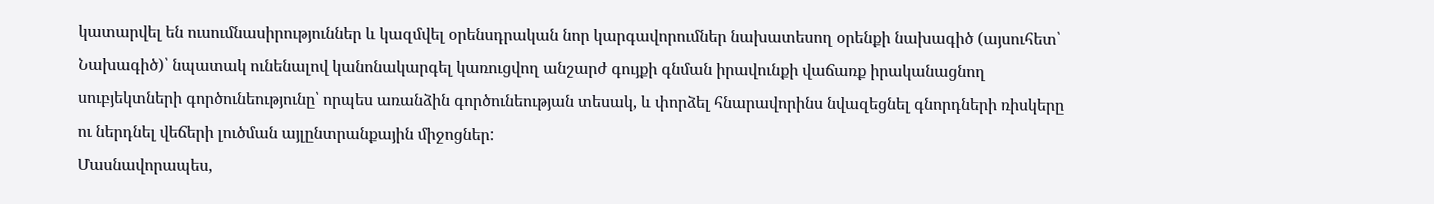կատարվել են ուսումնասիրություններ և կազմվել օրենսդրական նոր կարգավորումներ նախատեսող օրենքի նախագիծ (այսուհետ՝ Նախագիծ)՝ նպատակ ունենալով կանոնակարգել կառուցվող անշարժ գույքի գնման իրավունքի վաճառք իրականացնող սուբյեկտների գործունեությունը՝ որպես առանձին գործունեության տեսակ, և փորձել հնարավորինս նվազեցնել գնորդների ռիսկերը ու ներդնել վեճերի լուծման այլընտրանքային միջոցներ:
Մասնավորապես,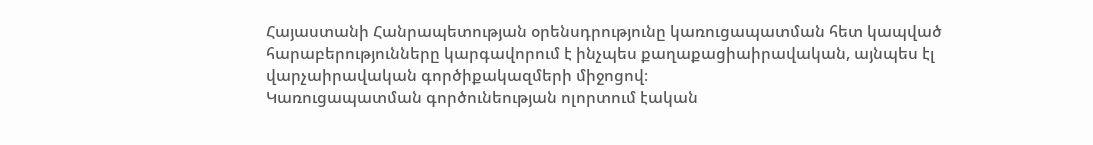Հայաստանի Հանրապետության օրենսդրությունը կառուցապատման հետ կապված հարաբերությունները կարգավորում է ինչպես քաղաքացիաիրավական, այնպես էլ վարչաիրավական գործիքակազմերի միջոցով։
Կառուցապատման գործունեության ոլորտում էական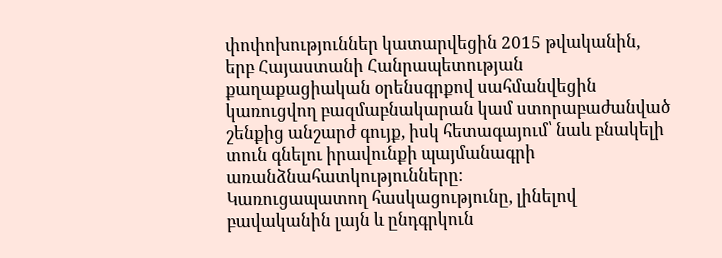փոփոխություններ կատարվեցին 2015 թվականին, երբ Հայաստանի Հանրապետության քաղաքացիական օրենսգրքով սահմանվեցին կառուցվող բազմաբնակարան կամ ստորաբաժանված շենքից անշարժ գույք, իսկ հետագայում՝ նաև բնակելի տուն գնելու իրավունքի պայմանագրի առանձնահատկությունները։
Կառուցապատող հասկացությունը, լինելով բավականին լայն և ընդգրկուն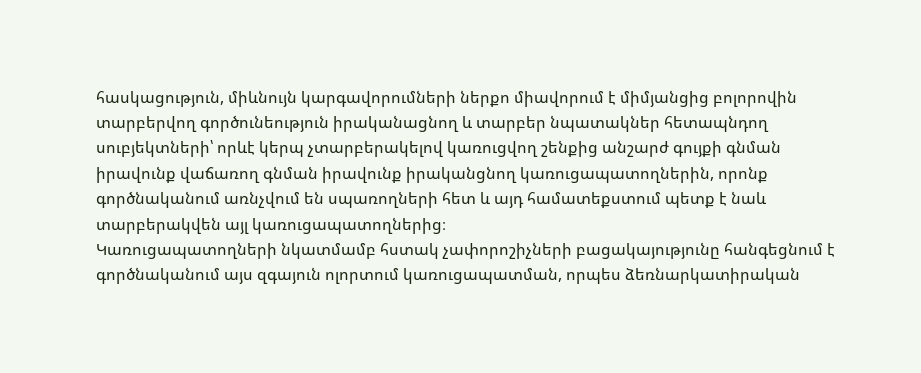հասկացություն, միևնույն կարգավորումների ներքո միավորում է միմյանցից բոլորովին տարբերվող գործունեություն իրականացնող և տարբեր նպատակներ հետապնդող սուբյեկտների՝ որևէ կերպ չտարբերակելով կառուցվող շենքից անշարժ գույքի գնման իրավունք վաճառող գնման իրավունք իրականցնող կառուցապատողներին, որոնք գործնականում առնչվում են սպառողների հետ և այդ համատեքստում պետք է նաև տարբերակվեն այլ կառուցապատողներից։
Կառուցապատողների նկատմամբ հստակ չափորոշիչների բացակայությունը հանգեցնում է գործնականում այս զգայուն ոլորտում կառուցապատման, որպես ձեռնարկատիրական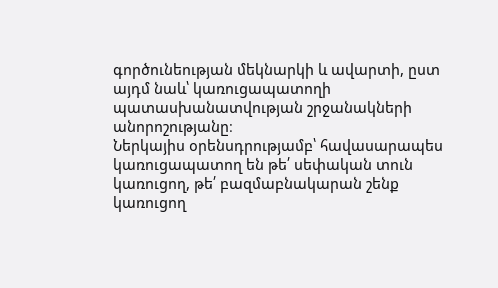գործունեության մեկնարկի և ավարտի, ըստ այդմ նաև՝ կառուցապատողի պատասխանատվության շրջանակների անորոշությանը։
Ներկայիս օրենսդրությամբ՝ հավասարապես կառուցապատող են թե՛ սեփական տուն կառուցող, թե՛ բազմաբնակարան շենք կառուցող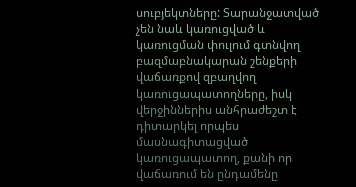սուբյեկտները: Տարանջատված չեն նաև կառուցված և կառուցման փուլում գտնվող բազմաբնակարան շենքերի վաճառքով զբաղվող կառուցապատողները, իսկ վերջիններիս անհրաժեշտ է դիտարկել որպես մասնագիտացված կառուցապատող, քանի որ վաճառում են ընդամենը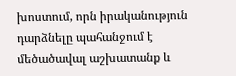խոստում, որն իրականություն դարձնելը պահանջում է մեծածավալ աշխատանք և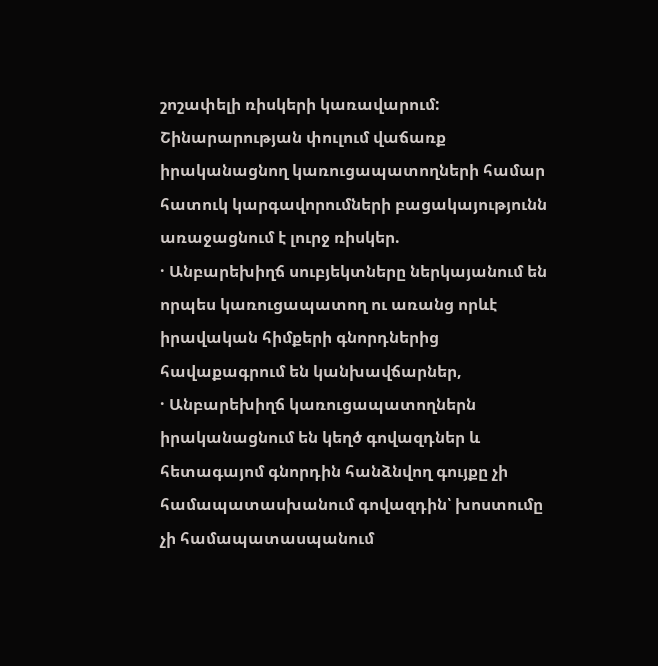շոշափելի ռիսկերի կառավարում:
Շինարարության փուլում վաճառք իրականացնող կառուցապատողների համար հատուկ կարգավորումների բացակայությունն առաջացնում է լուրջ ռիսկեր.
· Անբարեխիղճ սուբյեկտները ներկայանում են որպես կառուցապատող ու առանց որևէ իրավական հիմքերի գնորդներից հավաքագրում են կանխավճարներ,
· Անբարեխիղճ կառուցապատողներն իրականացնում են կեղծ գովազդներ և հետագայոմ գնորդին հանձնվող գույքը չի համապատասխանում գովազդին՝ խոստումը չի համապատասպանում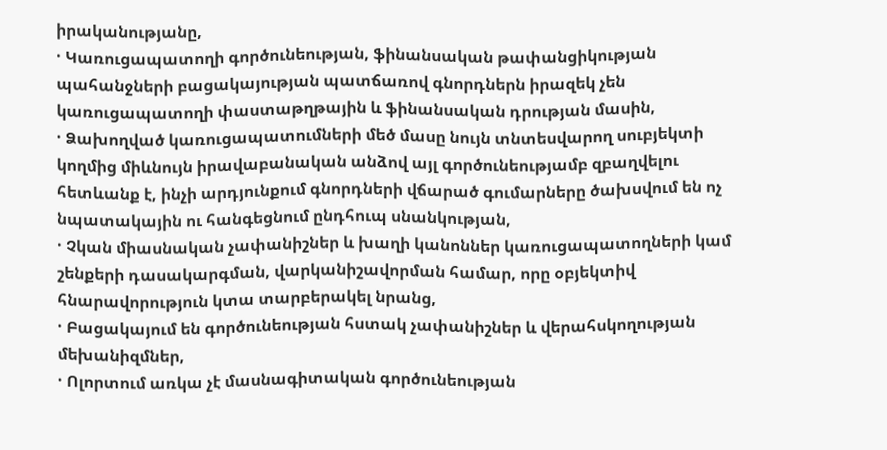իրականությանը,
· Կառուցապատողի գործունեության, ֆինանսական թափանցիկության պահանջների բացակայության պատճառով գնորդներն իրազեկ չեն կառուցապատողի փաստաթղթային և ֆինանսական դրության մասին,
· Ձախողված կառուցապատումների մեծ մասը նույն տնտեսվարող սուբյեկտի կողմից միևնույն իրավաբանական անձով այլ գործունեությամբ զբաղվելու հետևանք է, ինչի արդյունքում գնորդների վճարած գումարները ծախսվում են ոչ նպատակային ու հանգեցնում ընդհուպ սնանկության,
· Չկան միասնական չափանիշներ և խաղի կանոններ կառուցապատողների կամ շենքերի դասակարգման, վարկանիշավորման համար, որը օբյեկտիվ հնարավորություն կտա տարբերակել նրանց,
· Բացակայում են գործունեության հստակ չափանիշներ և վերահսկողության մեխանիզմներ,
· Ոլորտում առկա չէ մասնագիտական գործունեության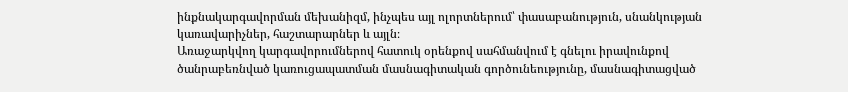ինքնակարգավորման մեխանիզմ, ինչպես այլ ոլորտներում՝ փասաբանություն, սնանկության կառավարիչներ, հաշտարարներ և այլն։
Առաջարկվող կարգավորումներով հատուկ օրենքով սահմանվում է գնելու իրավունքով ծանրաբեռնված կառուցապատման մասնագիտական գործունեությունը, մասնագիտացված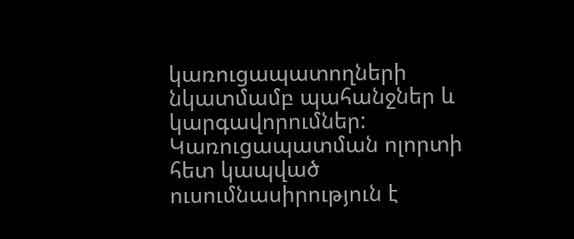կառուցապատողների նկատմամբ պահանջներ և կարգավորումներ:
Կառուցապատման ոլորտի հետ կապված ուսումնասիրություն է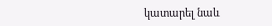կատարել նաև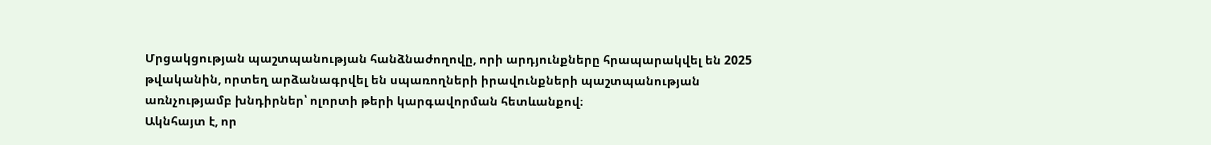Մրցակցության պաշտպանության հանձնաժողովը, որի արդյունքները հրապարակվել են 2025 թվականին, որտեղ արձանագրվել են սպառողների իրավունքների պաշտպանության առնչությամբ խնդիրներ՝ ոլորտի թերի կարգավորման հետևանքով։
Ակնհայտ է, որ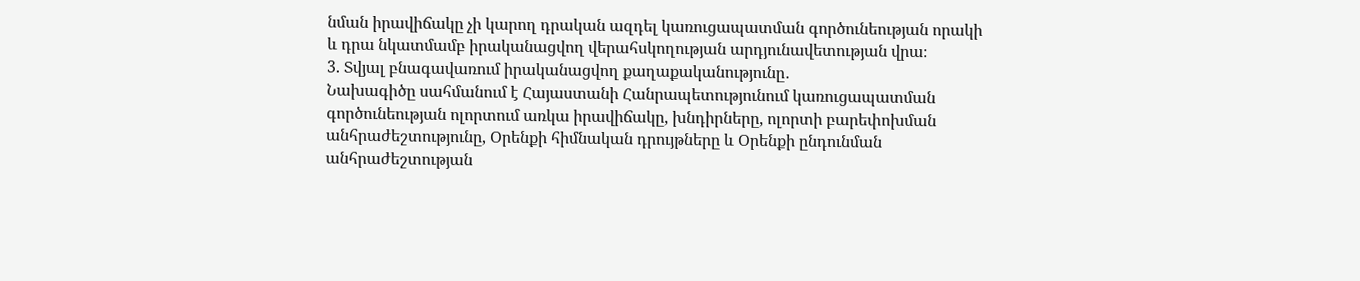նման իրավիճակը չի կարող դրական ազդել կառուցապատման գործունեության որակի և դրա նկատմամբ իրականացվող վերահսկողության արդյունավետության վրա։
3. Տվյալ բնագավառում իրականացվող քաղաքականությունը․
Նախագիծը սահմանում է Հայաստանի Հանրապետությունում կառուցապատման գործունեության ոլորտում առկա իրավիճակը, խնդիրները, ոլորտի բարեփոխման անհրաժեշտությունը, Օրենքի հիմնական դրույթները և Օրենքի ընդունման անհրաժեշտության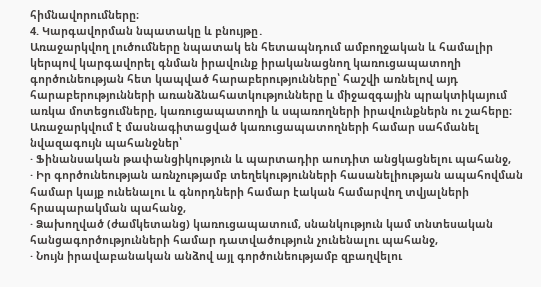հիմնավորումները։
4. Կարգավորման նպատակը և բնույթը․
Առաջարկվող լուծումները նպատակ են հետապնդում ամբողջական և համալիր կերպով կարգավորել գնման իրավունք իրականացնող կառուցապատողի գործունեության հետ կապված հարաբերությունները՝ հաշվի առնելով այդ հարաբերությունների առանձնահատկությունները և միջազգային պրակտիկայում առկա մոտեցումները, կառուցապատողի և սպառողների իրավունքներն ու շահերը։
Առաջարկվում է մասնագիտացված կառուցապատողների համար սահմանել նվազագույն պահանջներ՝
· Ֆինանսական թափանցիկություն և պարտադիր աուդիտ անցկացնելու պահանջ,
· Իր գործունեության առնչությամբ տեղեկությունների հասանելիության ապահովման համար կայք ունենալու և գնորդների համար էական համարվող տվյալների հրապարակման պահանջ,
· Ձախողված (ժամկետանց) կառուցապատում, սնանկություն կամ տնտեսական հանցագործությունների համար դատվածություն չունենալու պահանջ,
· Նույն իրավաբանական անձով այլ գործունեությամբ զբաղվելու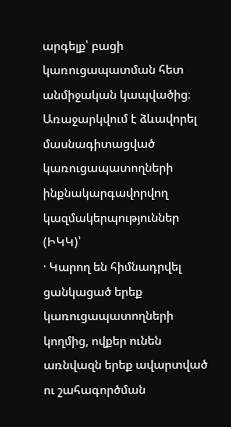արգելք՝ բացի կառուցապատման հետ անմիջական կապվածից։
Առաջարկվում է ձևավորել մասնագիտացված կառուցապատողների ինքնակարգավորվող կազմակերպություններ (ԻԿԿ)՝
· Կարող են հիմնադրվել ցանկացած երեք կառուցապատողների կողմից, ովքեր ունեն առնվազն երեք ավարտված ու շահագործման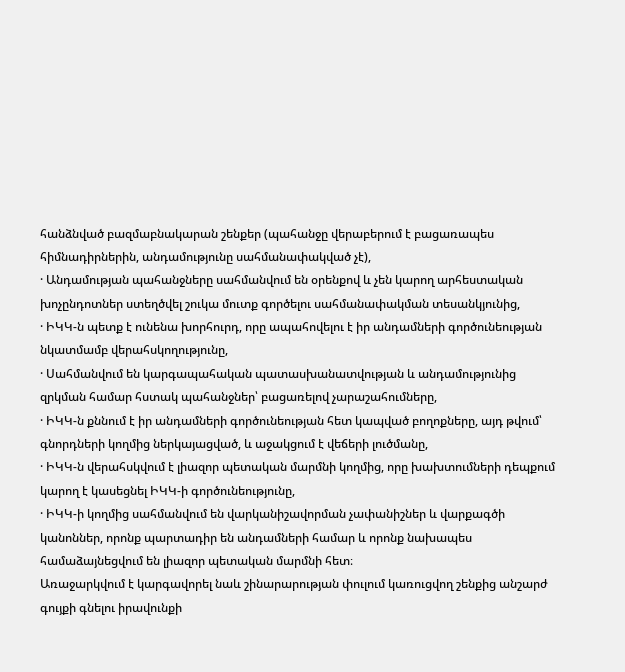հանձնված բազմաբնակարան շենքեր (պահանջը վերաբերում է բացառապես հիմնադիրներին, անդամությունը սահմանափակված չէ),
· Անդամության պահանջները սահմանվում են օրենքով և չեն կարող արհեստական խոչընդոտներ ստեղծվել շուկա մուտք գործելու սահմանափակման տեսանկյունից,
· ԻԿԿ-ն պետք է ունենա խորհուրդ, որը ապահովելու է իր անդամների գործունեության նկատմամբ վերահսկողությունը,
· Սահմանվում են կարգապահական պատասխանատվության և անդամությունից զրկման համար հստակ պահանջներ՝ բացառելով չարաշահումները,
· ԻԿԿ-ն քննում է իր անդամների գործունեության հետ կապված բողոքները, այդ թվում՝ գնորդների կողմից ներկայացված, և աջակցում է վեճերի լուծմանը,
· ԻԿԿ-ն վերահսկվում է լիազոր պետական մարմնի կողմից, որը խախտումների դեպքում կարող է կասեցնել ԻԿԿ-ի գործունեությունը,
· ԻԿԿ-ի կողմից սահմանվում են վարկանիշավորման չափանիշներ և վարքագծի կանոններ, որոնք պարտադիր են անդամների համար և որոնք նախապես համաձայնեցվում են լիազոր պետական մարմնի հետ։
Առաջարկվում է կարգավորել նաև շինարարության փուլում կառուցվող շենքից անշարժ գույքի գնելու իրավունքի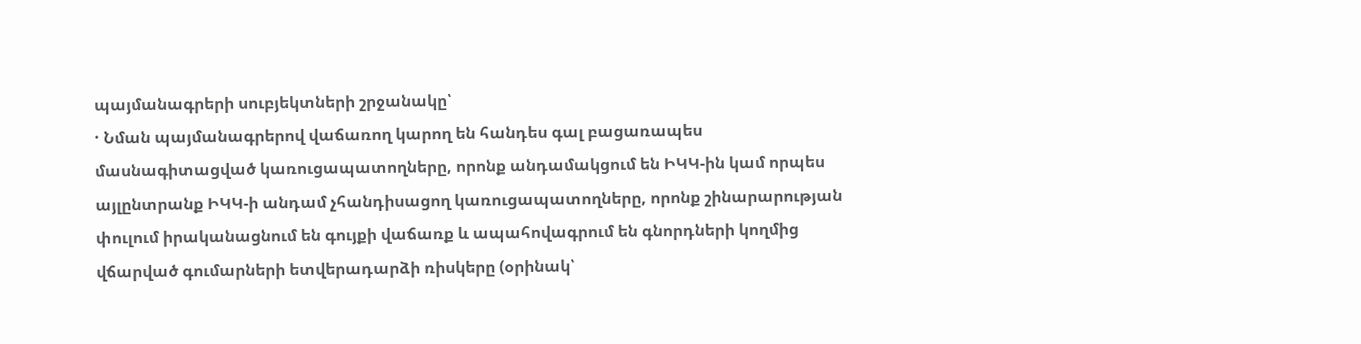պայմանագրերի սուբյեկտների շրջանակը՝
· Նման պայմանագրերով վաճառող կարող են հանդես գալ բացառապես մասնագիտացված կառուցապատողները, որոնք անդամակցում են ԻԿԿ-ին կամ որպես այլընտրանք ԻԿԿ-ի անդամ չհանդիսացող կառուցապատողները, որոնք շինարարության փուլում իրականացնում են գույքի վաճառք և ապահովագրում են գնորդների կողմից վճարված գումարների ետվերադարձի ռիսկերը (օրինակ՝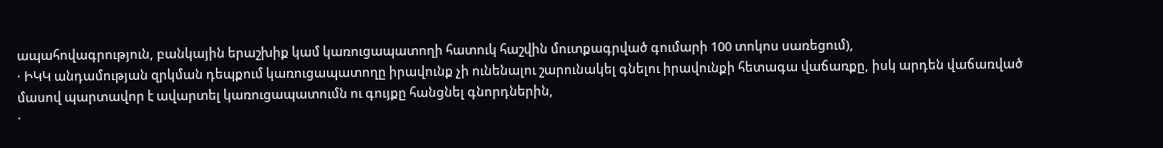ապահովագրություն, բանկային երաշխիք կամ կառուցապատողի հատուկ հաշվին մուտքագրված գումարի 100 տոկոս սառեցում),
· ԻԿԿ անդամության զրկման դեպքում կառուցապատողը իրավունք չի ունենալու շարունակել գնելու իրավունքի հետագա վաճառքը, իսկ արդեն վաճառված մասով պարտավոր է ավարտել կառուցապատումն ու գույքը հանցնել գնորդներին,
·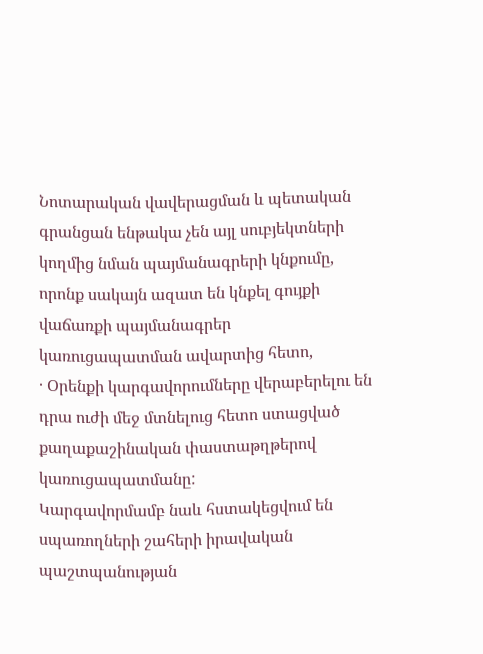Նոտարական վավերացման և պետական գրանցան ենթակա չեն այլ սուբյեկտների կողմից նման պայմանագրերի կնքումը, որոնք սակայն ազատ են կնքել գույքի վաճառքի պայմանագրեր կառուցապատման ավարտից հետո,
· Օրենքի կարգավորումները վերաբերելու են դրա ուժի մեջ մտնելուց հետո ստացված քաղաքաշինական փաստաթղթերով կառուցապատմանը:
Կարգավորմամբ նաև հստակեցվում են սպառողների շահերի իրավական պաշտպանության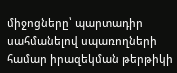միջոցները՝ պարտադիր սահմանելով սպառողների համար իրազեկման թերթիկի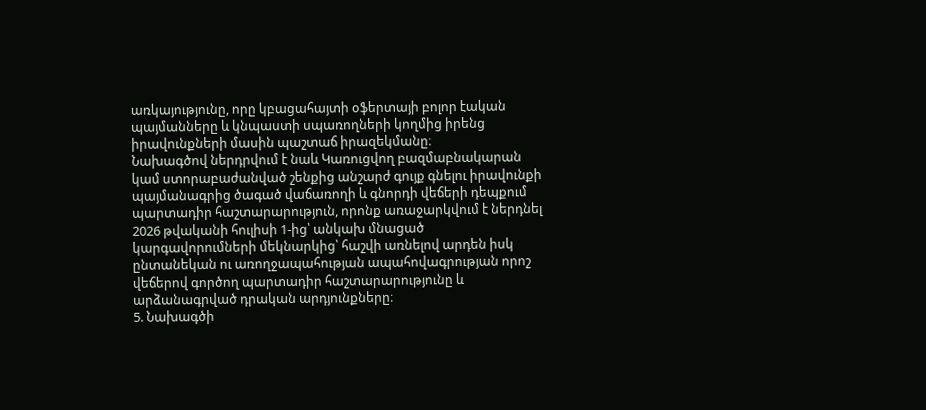առկայությունը, որը կբացահայտի օֆերտայի բոլոր էական պայմանները և կնպաստի սպառողների կողմից իրենց իրավունքների մասին պաշտաճ իրազեկմանը։
Նախագծով ներդրվում է նաև Կառուցվող բազմաբնակարան կամ ստորաբաժանված շենքից անշարժ գույք գնելու իրավունքի պայմանագրից ծագած վաճառողի և գնորդի վեճերի դեպքում պարտադիր հաշտարարություն, որոնք առաջարկվում է ներդնել 2026 թվականի հուլիսի 1-ից՝ անկախ մնացած կարգավորումների մեկնարկից՝ հաշվի առնելով արդեն իսկ ընտանեկան ու առողջապահության ապահովագրության որոշ վեճերով գործող պարտադիր հաշտարարությունը և արձանագրված դրական արդյունքները։
5. Նախագծի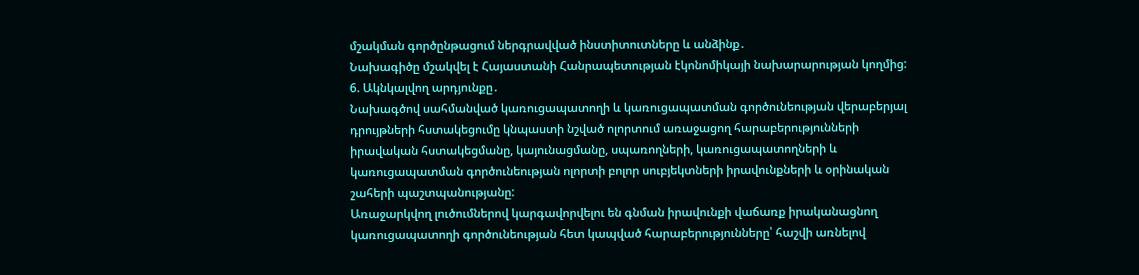մշակման գործընթացում ներգրավված ինստիտուտները և անձինք․
Նախագիծը մշակվել է Հայաստանի Հանրապետության էկոնոմիկայի նախարարության կողմից:
6. Ակնկալվող արդյունքը․
Նախագծով սահմանված կառուցապատողի և կառուցապատման գործունեության վերաբերյալ դրույթների հստակեցումը կնպաստի նշված ոլորտում առաջացող հարաբերությունների իրավական հստակեցմանը, կայունացմանը, սպառողների, կառուցապատողների և կառուցապատման գործունեության ոլորտի բոլոր սուբյեկտների իրավունքների և օրինական շահերի պաշտպանությանը:
Առաջարկվող լուծումներով կարգավորվելու են գնման իրավունքի վաճառք իրականացնող կառուցապատողի գործունեության հետ կապված հարաբերությունները՝ հաշվի առնելով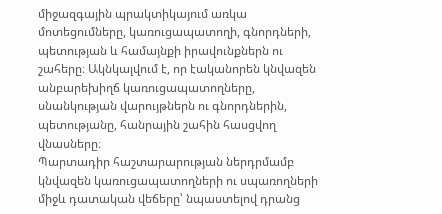միջազգային պրակտիկայում առկա մոտեցումները, կառուցապատողի, գնորդների, պետության և համայնքի իրավունքներն ու շահերը։ Ակնկալվում է, որ էականորեն կնվազեն անբարեխիղճ կառուցապատողները, սնանկության վարույթներն ու գնորդներին, պետությանը, հանրային շահին հասցվող վնասները։
Պարտադիր հաշտարարության ներդրմամբ կնվազեն կառուցապատողների ու սպառողների միջև դատական վեճերը՝ նպաստելով դրանց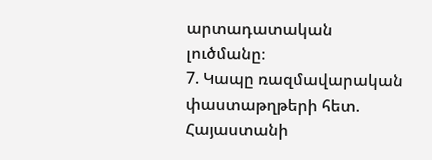արտադատական լուծմանը։
7. Կապը ռազմավարական փաստաթղթերի հետ. Հայաստանի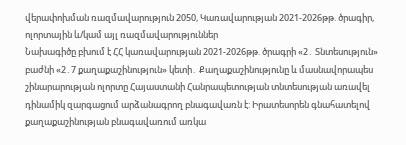վերափոխման ռազմավարություն 2050, Կառավարության 2021-2026թթ. ծրագիր, ոլորտային և/կամ այլ ռազմավարություններ
Նախագիծը բխում է ՀՀ կառավարության 2021-2026թթ. ծրագրի «2․ Տնտեսություն» բաժնի «2․7 քաղաքաշինություն» կետի․ Քաղաքաշինությունը և մասնավորապես շինարարության ոլորտը Հայաստանի Հանրապետության տնտեսության առավել դինամիկ զարգացում արձանագրող բնագավառն է: Իրատեսորեն գնահատելով քաղաքաշինության բնագավառում առկա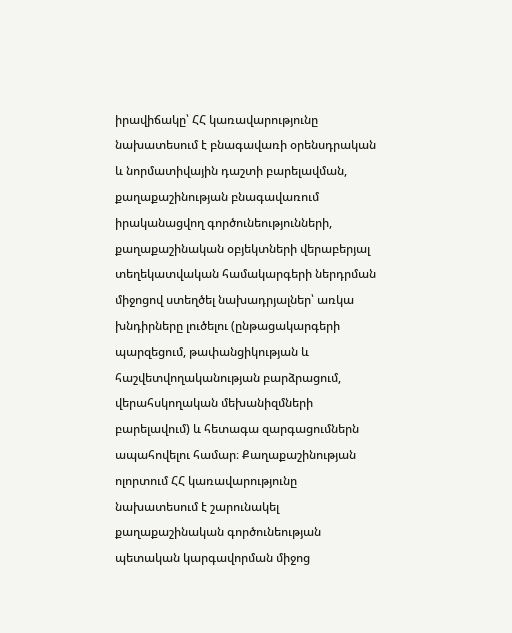իրավիճակը՝ ՀՀ կառավարությունը նախատեսում է բնագավառի օրենսդրական և նորմատիվային դաշտի բարելավման, քաղաքաշինության բնագավառում իրականացվող գործունեությունների, քաղաքաշինական օբյեկտների վերաբերյալ տեղեկատվական համակարգերի ներդրման միջոցով ստեղծել նախադրյալներ՝ առկա խնդիրները լուծելու (ընթացակարգերի պարզեցում, թափանցիկության և հաշվետվողականության բարձրացում, վերահսկողական մեխանիզմների բարելավում) և հետագա զարգացումներն ապահովելու համար։ Քաղաքաշինության ոլորտում ՀՀ կառավարությունը նախատեսում է շարունակել քաղաքաշինական գործունեության պետական կարգավորման միջոց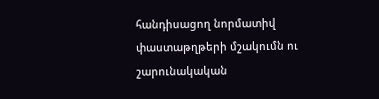հանդիսացող նորմատիվ փաստաթղթերի մշակումն ու շարունակական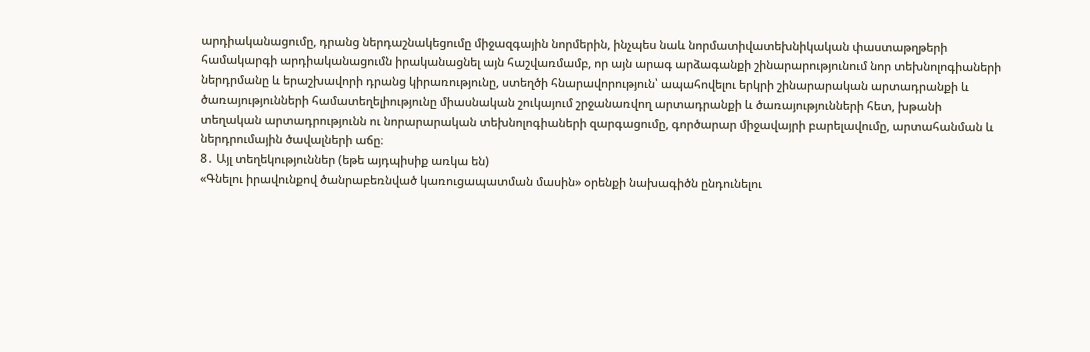արդիականացումը, դրանց ներդաշնակեցումը միջազգային նորմերին, ինչպես նաև նորմատիվատեխնիկական փաստաթղթերի համակարգի արդիականացումն իրականացնել այն հաշվառմամբ, որ այն արագ արձագանքի շինարարությունում նոր տեխնոլոգիաների ներդրմանը և երաշխավորի դրանց կիրառությունը, ստեղծի հնարավորություն՝ ապահովելու երկրի շինարարական արտադրանքի և ծառայությունների համատեղելիությունը միասնական շուկայում շրջանառվող արտադրանքի և ծառայությունների հետ, խթանի տեղական արտադրությունն ու նորարարական տեխնոլոգիաների զարգացումը, գործարար միջավայրի բարելավումը, արտահանման և ներդրումային ծավալների աճը։
8․ Այլ տեղեկություններ (եթե այդպիսիք առկա են)
«Գնելու իրավունքով ծանրաբեռնված կառուցապատման մասին» օրենքի նախագիծն ընդունելու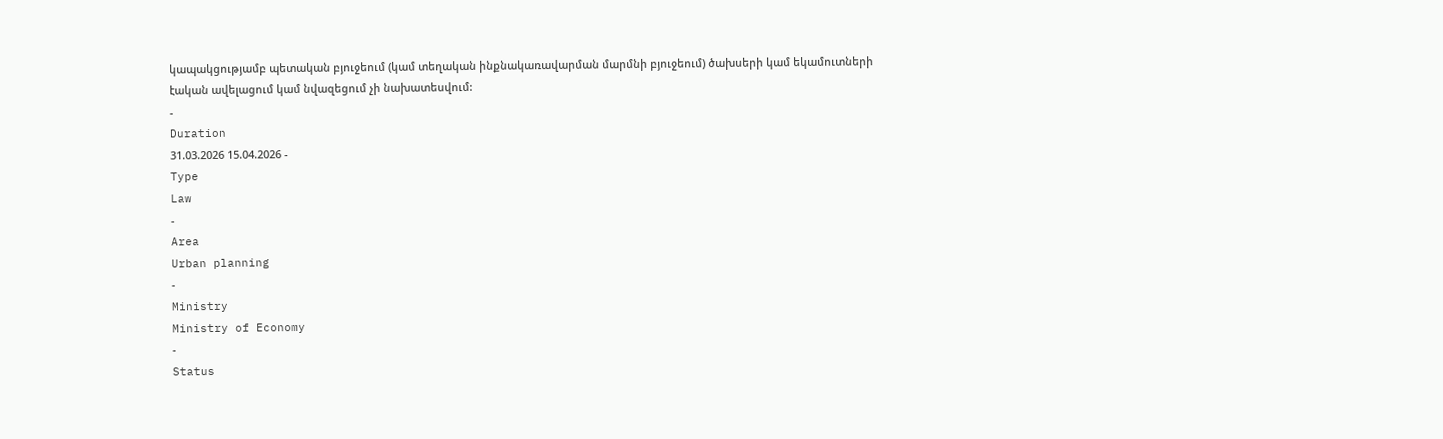կապակցությամբ պետական բյուջեում (կամ տեղական ինքնակառավարման մարմնի բյուջեում) ծախսերի կամ եկամուտների էական ավելացում կամ նվազեցում չի նախատեսվում:
-
Duration
31.03.2026 15.04.2026 -
Type
Law
-
Area
Urban planning
-
Ministry
Ministry of Economy
-
Status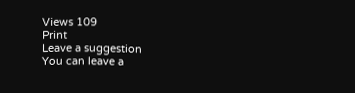Views 109
Print
Leave a suggestion
You can leave a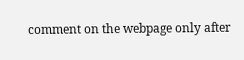comment on the webpage only after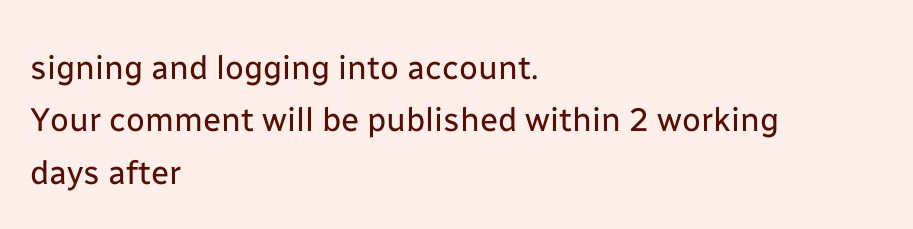signing and logging into account.
Your comment will be published within 2 working days after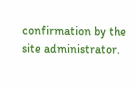confirmation by the site administrator.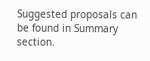Suggested proposals can be found in Summary section.